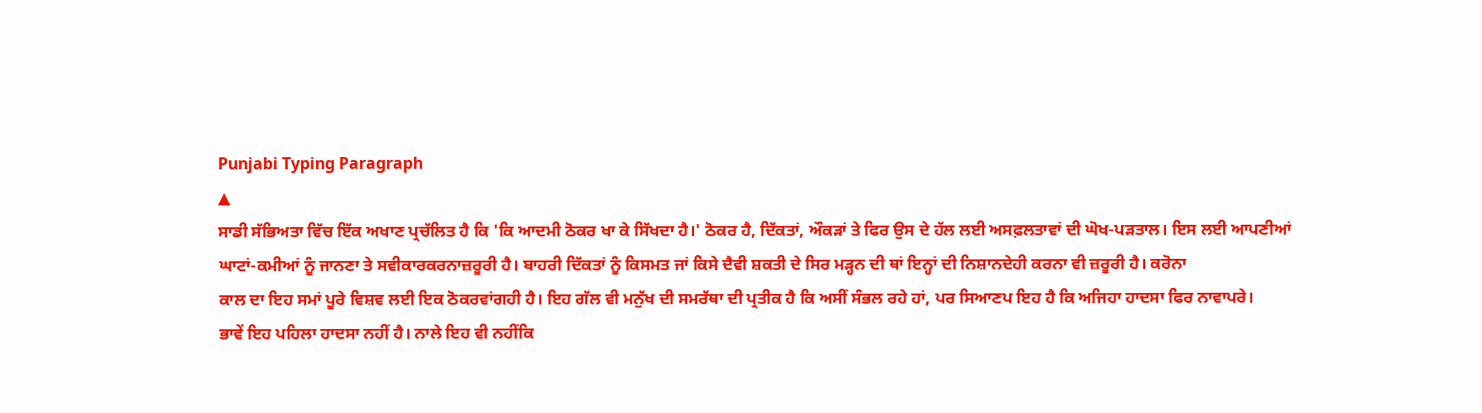Punjabi Typing Paragraph
▲
ਸਾਡੀ ਸੱਭਿਅਤਾ ਵਿੱਚ ਇੱਕ ਅਖਾਣ ਪ੍ਰਚੱਲਿਤ ਹੈ ਕਿ 'ਕਿ ਆਦਮੀ ਠੋਕਰ ਖਾ ਕੇ ਸਿੱਖਦਾ ਹੈ।' ਠੋਕਰ ਹੈ, ਦਿੱਕਤਾਂ, ਔਕੜਾਂ ਤੇ ਫਿਰ ਉਸ ਦੇ ਹੱਲ ਲਈ ਅਸਫ਼ਲਤਾਵਾਂ ਦੀ ਘੋਖ-ਪੜਤਾਲ। ਇਸ ਲਈ ਆਪਣੀਆਂ
ਘਾਟਾਂ-ਕਮੀਆਂ ਨੂੰ ਜਾਨਣਾ ਤੇ ਸਵੀਕਾਰਕਰਨਾਜ਼ਰੂਰੀ ਹੈ। ਬਾਹਰੀ ਦਿੱਕਤਾਂ ਨੂੰ ਕਿਸਮਤ ਜਾਂ ਕਿਸੇ ਦੈਵੀ ਸ਼ਕਤੀ ਦੇ ਸਿਰ ਮੜ੍ਹਨ ਦੀ ਥਾਂ ਇਨ੍ਹਾਂ ਦੀ ਨਿਸ਼ਾਨਦੇਹੀ ਕਰਨਾ ਵੀ ਜ਼ਰੂਰੀ ਹੈ। ਕਰੋਨਾ
ਕਾਲ ਦਾ ਇਹ ਸਮਾਂ ਪੂਰੇ ਵਿਸ਼ਵ ਲਈ ਇਕ ਠੋਕਰਵਾਂਗਹੀ ਹੈ। ਇਹ ਗੱਲ ਵੀ ਮਨੁੱਖ ਦੀ ਸਮਰੱਥਾ ਦੀ ਪ੍ਰਤੀਕ ਹੈ ਕਿ ਅਸੀਂ ਸੰਭਲ ਰਹੇ ਹਾਂ, ਪਰ ਸਿਆਣਪ ਇਹ ਹੈ ਕਿ ਅਜਿਹਾ ਹਾਦਸਾ ਫਿਰ ਨਾਵਾਪਰੇ।
ਭਾਵੇਂ ਇਹ ਪਹਿਲਾ ਹਾਦਸਾ ਨਹੀਂ ਹੈ। ਨਾਲੇ ਇਹ ਵੀ ਨਹੀਂਕਿ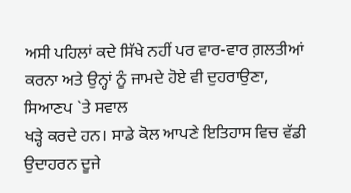ਅਸੀ ਪਹਿਲਾਂ ਕਦੇ ਸਿੱਖੇ ਨਹੀਂ ਪਰ ਵਾਰ-ਵਾਰ ਗ਼ਲਤੀਆਂ ਕਰਨਾ ਅਤੇ ਉਨ੍ਹਾਂ ਨੂੰ ਜਾਮਦੇ ਹੋਏ ਵੀ ਦੁਹਰਾਉਣਾ, ਸਿਆਣਪ `ਤੇ ਸਵਾਲ
ਖੜ੍ਹੇ ਕਰਦੇ ਹਨ। ਸਾਡੇ ਕੋਲ ਆਪਣੇ ਇਤਿਹਾਸ ਵਿਚ ਵੱਡੀ ਉਦਾਹਰਨ ਦੂਜੇ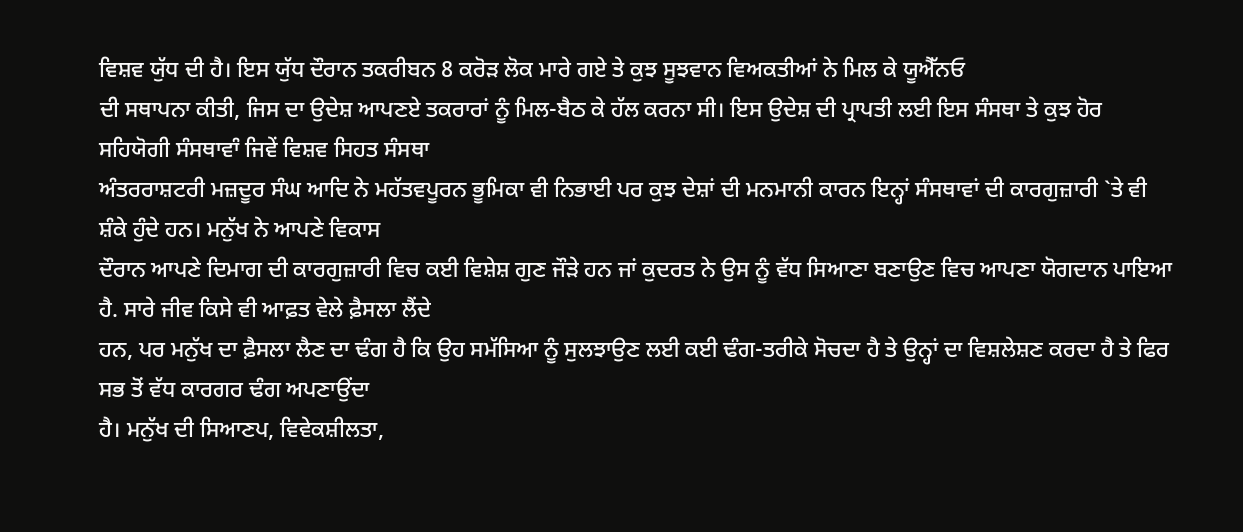ਵਿਸ਼ਵ ਯੁੱਧ ਦੀ ਹੈ। ਇਸ ਯੁੱਧ ਦੌਰਾਨ ਤਕਰੀਬਨ 8 ਕਰੋੜ ਲੋਕ ਮਾਰੇ ਗਏ ਤੇ ਕੁਝ ਸੂਝਵਾਨ ਵਿਅਕਤੀਆਂ ਨੇ ਮਿਲ ਕੇ ਯੂਐੱਨਓ
ਦੀ ਸਥਾਪਨਾ ਕੀਤੀ, ਜਿਸ ਦਾ ਉਦੇਸ਼ ਆਪਣਏ ਤਕਰਾਰਾਂ ਨੂੰ ਮਿਲ-ਬੈਠ ਕੇ ਹੱਲ ਕਰਨਾ ਸੀ। ਇਸ ਉਦੇਸ਼ ਦੀ ਪ੍ਰਾਪਤੀ ਲਈ ਇਸ ਸੰਸਥਾ ਤੇ ਕੁਝ ਹੋਰ ਸਹਿਯੋਗੀ ਸੰਸਥਾਵਾੰ ਜਿਵੇਂ ਵਿਸ਼ਵ ਸਿਹਤ ਸੰਸਥਾ
ਅੰਤਰਰਾਸ਼ਟਰੀ ਮਜ਼ਦੂਰ ਸੰਘ ਆਦਿ ਨੇ ਮਹੱਤਵਪੂਰਨ ਭੂਮਿਕਾ ਵੀ ਨਿਭਾਈ ਪਰ ਕੁਝ ਦੇਸ਼ਾਂ ਦੀ ਮਨਮਾਨੀ ਕਾਰਨ ਇਨ੍ਹਾਂ ਸੰਸਥਾਵਾਂ ਦੀ ਕਾਰਗੁਜ਼ਾਰੀ `ਤੇ ਵੀ ਸ਼ੰਕੇ ਹੁੰਦੇ ਹਨ। ਮਨੁੱਖ ਨੇ ਆਪਣੇ ਵਿਕਾਸ
ਦੌਰਾਨ ਆਪਣੇ ਦਿਮਾਗ ਦੀ ਕਾਰਗੁਜ਼ਾਰੀ ਵਿਚ ਕਈ ਵਿਸ਼ੇਸ਼ ਗੁਣ ਜੌੜੇ ਹਨ ਜਾਂ ਕੁਦਰਤ ਨੇ ਉਸ ਨੂੰ ਵੱਧ ਸਿਆਣਾ ਬਣਾਉਣ ਵਿਚ ਆਪਣਾ ਯੋਗਦਾਨ ਪਾਇਆ ਹੈ. ਸਾਰੇ ਜੀਵ ਕਿਸੇ ਵੀ ਆਫ਼ਤ ਵੇਲੇ ਫ਼ੈਸਲਾ ਲੈਂਦੇ
ਹਨ, ਪਰ ਮਨੁੱਖ ਦਾ ਫ਼ੈਸਲਾ ਲੈਣ ਦਾ ਢੰਗ ਹੈ ਕਿ ਉਹ ਸਮੱਸਿਆ ਨੂੰ ਸੁਲਝਾਉਣ ਲਈ ਕਈ ਢੰਗ-ਤਰੀਕੇ ਸੋਚਦਾ ਹੈ ਤੇ ਉਨ੍ਹਾਂ ਦਾ ਵਿਸ਼ਲੇਸ਼ਣ ਕਰਦਾ ਹੈ ਤੇ ਫਿਰ ਸਭ ਤੋਂ ਵੱਧ ਕਾਰਗਰ ਢੰਗ ਅਪਣਾਉਂਦਾ
ਹੈ। ਮਨੁੱਖ ਦੀ ਸਿਆਣਪ, ਵਿਵੇਕਸ਼ੀਲਤਾ,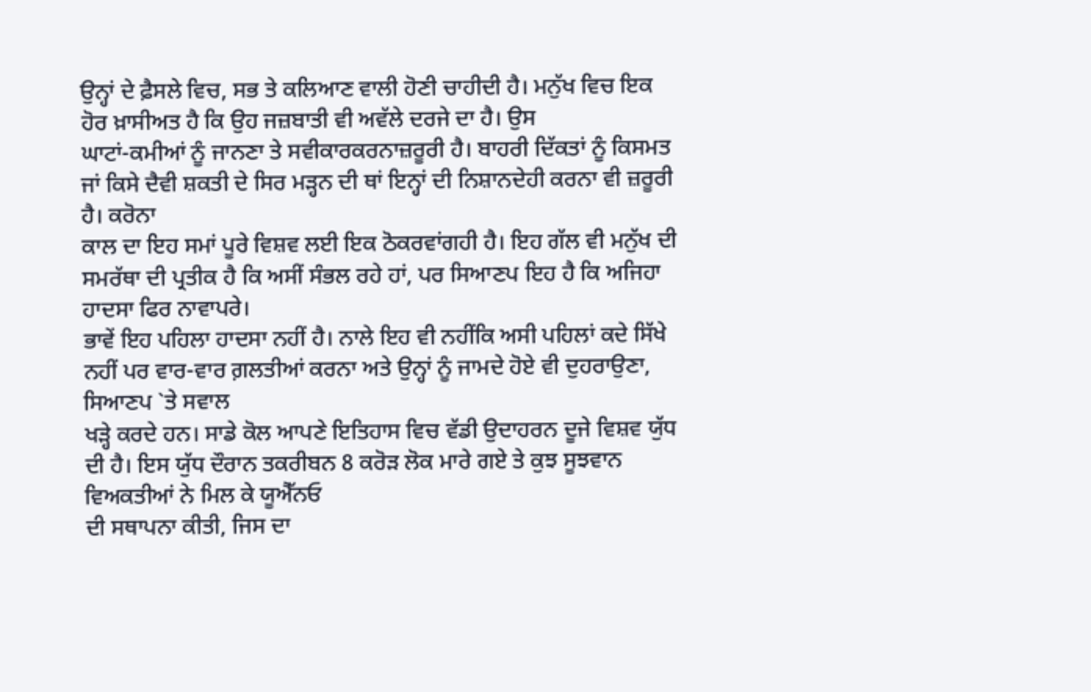ਉਨ੍ਹਾਂ ਦੇ ਫ਼ੈਸਲੇ ਵਿਚ, ਸਭ ਤੇ ਕਲਿਆਣ ਵਾਲੀ ਹੋਣੀ ਚਾਹੀਦੀ ਹੈ। ਮਨੁੱਖ ਵਿਚ ਇਕ ਹੋਰ ਖ਼ਾਸੀਅਤ ਹੈ ਕਿ ਉਹ ਜਜ਼ਬਾਤੀ ਵੀ ਅਵੱਲੇ ਦਰਜੇ ਦਾ ਹੈ। ਉਸ
ਘਾਟਾਂ-ਕਮੀਆਂ ਨੂੰ ਜਾਨਣਾ ਤੇ ਸਵੀਕਾਰਕਰਨਾਜ਼ਰੂਰੀ ਹੈ। ਬਾਹਰੀ ਦਿੱਕਤਾਂ ਨੂੰ ਕਿਸਮਤ ਜਾਂ ਕਿਸੇ ਦੈਵੀ ਸ਼ਕਤੀ ਦੇ ਸਿਰ ਮੜ੍ਹਨ ਦੀ ਥਾਂ ਇਨ੍ਹਾਂ ਦੀ ਨਿਸ਼ਾਨਦੇਹੀ ਕਰਨਾ ਵੀ ਜ਼ਰੂਰੀ ਹੈ। ਕਰੋਨਾ
ਕਾਲ ਦਾ ਇਹ ਸਮਾਂ ਪੂਰੇ ਵਿਸ਼ਵ ਲਈ ਇਕ ਠੋਕਰਵਾਂਗਹੀ ਹੈ। ਇਹ ਗੱਲ ਵੀ ਮਨੁੱਖ ਦੀ ਸਮਰੱਥਾ ਦੀ ਪ੍ਰਤੀਕ ਹੈ ਕਿ ਅਸੀਂ ਸੰਭਲ ਰਹੇ ਹਾਂ, ਪਰ ਸਿਆਣਪ ਇਹ ਹੈ ਕਿ ਅਜਿਹਾ ਹਾਦਸਾ ਫਿਰ ਨਾਵਾਪਰੇ।
ਭਾਵੇਂ ਇਹ ਪਹਿਲਾ ਹਾਦਸਾ ਨਹੀਂ ਹੈ। ਨਾਲੇ ਇਹ ਵੀ ਨਹੀਂਕਿ ਅਸੀ ਪਹਿਲਾਂ ਕਦੇ ਸਿੱਖੇ ਨਹੀਂ ਪਰ ਵਾਰ-ਵਾਰ ਗ਼ਲਤੀਆਂ ਕਰਨਾ ਅਤੇ ਉਨ੍ਹਾਂ ਨੂੰ ਜਾਮਦੇ ਹੋਏ ਵੀ ਦੁਹਰਾਉਣਾ, ਸਿਆਣਪ `ਤੇ ਸਵਾਲ
ਖੜ੍ਹੇ ਕਰਦੇ ਹਨ। ਸਾਡੇ ਕੋਲ ਆਪਣੇ ਇਤਿਹਾਸ ਵਿਚ ਵੱਡੀ ਉਦਾਹਰਨ ਦੂਜੇ ਵਿਸ਼ਵ ਯੁੱਧ ਦੀ ਹੈ। ਇਸ ਯੁੱਧ ਦੌਰਾਨ ਤਕਰੀਬਨ 8 ਕਰੋੜ ਲੋਕ ਮਾਰੇ ਗਏ ਤੇ ਕੁਝ ਸੂਝਵਾਨ ਵਿਅਕਤੀਆਂ ਨੇ ਮਿਲ ਕੇ ਯੂਐੱਨਓ
ਦੀ ਸਥਾਪਨਾ ਕੀਤੀ, ਜਿਸ ਦਾ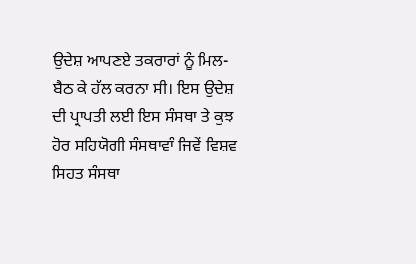ਉਦੇਸ਼ ਆਪਣਏ ਤਕਰਾਰਾਂ ਨੂੰ ਮਿਲ-ਬੈਠ ਕੇ ਹੱਲ ਕਰਨਾ ਸੀ। ਇਸ ਉਦੇਸ਼ ਦੀ ਪ੍ਰਾਪਤੀ ਲਈ ਇਸ ਸੰਸਥਾ ਤੇ ਕੁਝ ਹੋਰ ਸਹਿਯੋਗੀ ਸੰਸਥਾਵਾੰ ਜਿਵੇਂ ਵਿਸ਼ਵ ਸਿਹਤ ਸੰਸਥਾ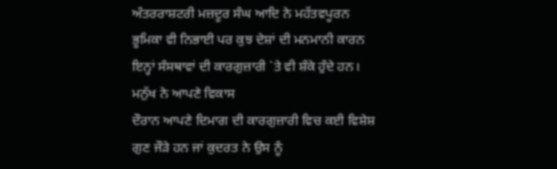ਅੰਤਰਰਾਸ਼ਟਰੀ ਮਜ਼ਦੂਰ ਸੰਘ ਆਦਿ ਨੇ ਮਹੱਤਵਪੂਰਨ ਭੂਮਿਕਾ ਵੀ ਨਿਭਾਈ ਪਰ ਕੁਝ ਦੇਸ਼ਾਂ ਦੀ ਮਨਮਾਨੀ ਕਾਰਨ ਇਨ੍ਹਾਂ ਸੰਸਥਾਵਾਂ ਦੀ ਕਾਰਗੁਜ਼ਾਰੀ `ਤੇ ਵੀ ਸ਼ੰਕੇ ਹੁੰਦੇ ਹਨ। ਮਨੁੱਖ ਨੇ ਆਪਣੇ ਵਿਕਾਸ
ਦੌਰਾਨ ਆਪਣੇ ਦਿਮਾਗ ਦੀ ਕਾਰਗੁਜ਼ਾਰੀ ਵਿਚ ਕਈ ਵਿਸ਼ੇਸ਼ ਗੁਣ ਜੌੜੇ ਹਨ ਜਾਂ ਕੁਦਰਤ ਨੇ ਉਸ ਨੂੰ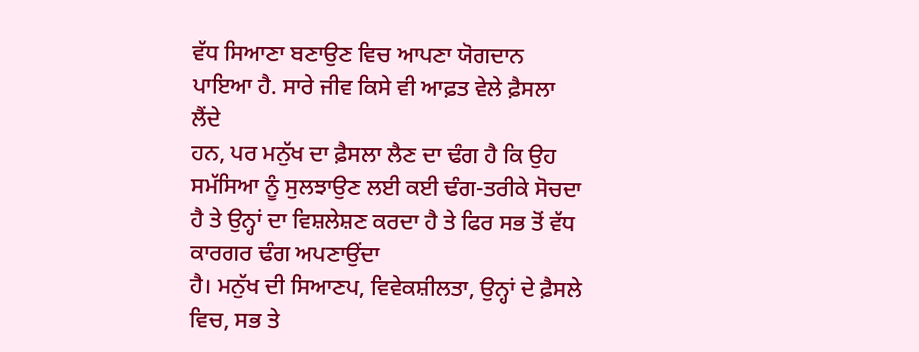ਵੱਧ ਸਿਆਣਾ ਬਣਾਉਣ ਵਿਚ ਆਪਣਾ ਯੋਗਦਾਨ ਪਾਇਆ ਹੈ. ਸਾਰੇ ਜੀਵ ਕਿਸੇ ਵੀ ਆਫ਼ਤ ਵੇਲੇ ਫ਼ੈਸਲਾ ਲੈਂਦੇ
ਹਨ, ਪਰ ਮਨੁੱਖ ਦਾ ਫ਼ੈਸਲਾ ਲੈਣ ਦਾ ਢੰਗ ਹੈ ਕਿ ਉਹ ਸਮੱਸਿਆ ਨੂੰ ਸੁਲਝਾਉਣ ਲਈ ਕਈ ਢੰਗ-ਤਰੀਕੇ ਸੋਚਦਾ ਹੈ ਤੇ ਉਨ੍ਹਾਂ ਦਾ ਵਿਸ਼ਲੇਸ਼ਣ ਕਰਦਾ ਹੈ ਤੇ ਫਿਰ ਸਭ ਤੋਂ ਵੱਧ ਕਾਰਗਰ ਢੰਗ ਅਪਣਾਉਂਦਾ
ਹੈ। ਮਨੁੱਖ ਦੀ ਸਿਆਣਪ, ਵਿਵੇਕਸ਼ੀਲਤਾ, ਉਨ੍ਹਾਂ ਦੇ ਫ਼ੈਸਲੇ ਵਿਚ, ਸਭ ਤੇ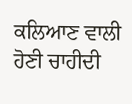ਕਲਿਆਣ ਵਾਲੀ ਹੋਣੀ ਚਾਹੀਦੀ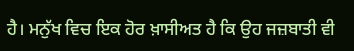ਹੈ। ਮਨੁੱਖ ਵਿਚ ਇਕ ਹੋਰ ਖ਼ਾਸੀਅਤ ਹੈ ਕਿ ਉਹ ਜਜ਼ਬਾਤੀ ਵੀ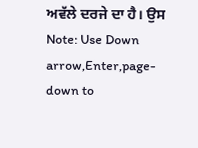ਅਵੱਲੇ ਦਰਜੇ ਦਾ ਹੈ। ਉਸ
Note: Use Down arrow,Enter,page-down to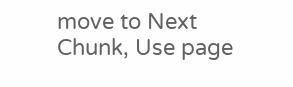move to Next Chunk, Use page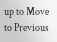up to Move to Previous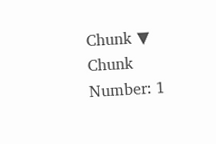Chunk ▼
Chunk Number: 1